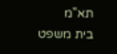תא"מ
בית משפט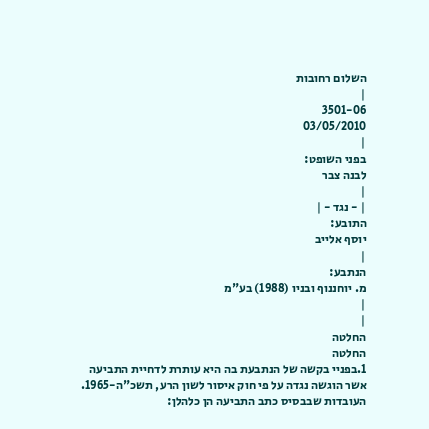השלום רחובות
|
3501-06
03/05/2010
|
בפני השופט:
לבנה צבר
|
| - נגד - |
התובע:
יוסף אלייב
|
הנתבע:
מ. יוחננוף ובניו (1988) בע"מ
|
|
החלטה
החלטה
1.בפניי בקשה של הנתבעת בה היא עותרת לדחיית התביעה אשר הוגשה נגדה על פי חוק איסור לשון הרע, תשכ"ה-1965.
העובדות שבבסיס כתב התביעה הן כלהלן: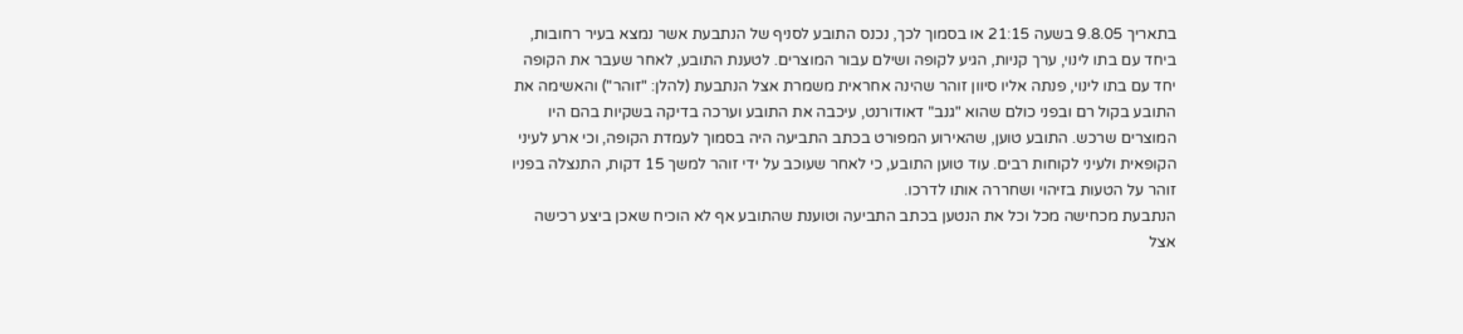בתאריך 9.8.05 בשעה 21:15 או בסמוך לכך, נכנס התובע לסניף של הנתבעת אשר נמצא בעיר רחובות, ביחד עם בתו לינוי, ערך קניות, הגיע לקופה ושילם עבור המוצרים. לטענת התובע, לאחר שעבר את הקופה יחד עם בתו לינוי, פנתה אליו סיוון זוהר שהינה אחראית משמרת אצל הנתבעת (להלן: "זוהר") והאשימה את התובע בקול רם ובפני כולם שהוא "גנב" דאודורנט, עיכבה את התובע וערכה בדיקה בשקיות בהם היו המוצרים שרכש. התובע טוען, שהאירוע המפורט בכתב התביעה היה בסמוך לעמדת הקופה, וכי ארע לעיני הקופאית ולעיני לקוחות רבים. עוד טוען התובע, כי לאחר שעוכב על ידי זוהר למשך 15 דקות, התנצלה בפניו זוהר על הטעות בזיהוי ושחררה אותו לדרכו.
הנתבעת מכחישה מכל וכל את הנטען בכתב התביעה וטוענת שהתובע אף לא הוכיח שאכן ביצע רכישה אצל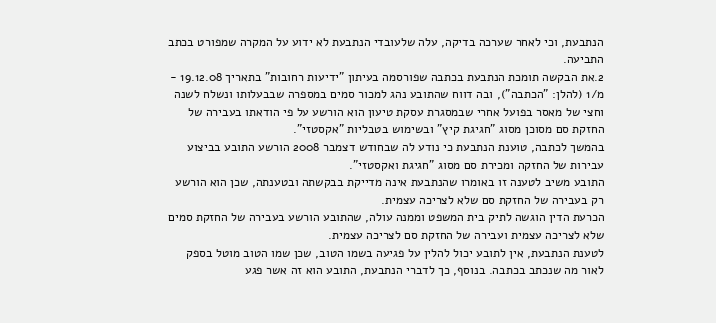הנתבעת, וכי לאחר שערכה בדיקה, עלה שלעובדי הנתבעת לא ידוע על המקרה שמפורט בכתב התביעה.
2.את הבקשה תומכת הנתבעת בכתבה שפורסמה בעיתון "ידיעות רחובות" בתאריך 19.12.08 - מ/1 (להלן: "הכתבה"), ובה דווח שהתובע נהג למכור סמים במספרה שבבעלותו ונשלח לשנה וחצי של מאסר בפועל אחרי שבמסגרת עסקת טיעון הוא הורשע על פי הודאתו בעבירה של החזקת סם מסוכן מסוג "חגיגת קיץ" ובשימוש בטבליות "אקסטזי".
בהמשך לכתבה, טוענת הנתבעת כי נודע לה שבחודש דצמבר 2008 הורשע התובע בביצוע עבירות של החזקה ומכירת סם מסוג "חגיגת ואקסטזי".
התובע משיב לטענה זו באומרו שהנתבעת אינה מדייקת בבקשתה ובטענתה, שכן הוא הורשע רק בעבירה של החזקת סם שלא לצריכה עצמית.
הכרעת הדין הוגשה לתיק בית המשפט וממנה עולה, שהתובע הורשע בעבירה של החזקת סמים שלא לצריכה עצמית ועבירה של החזקת סם לצריכה עצמית.
לטענת הנתבעת, אין לתובע יכול להלין על פגיעה בשמו הטוב, שכן שמו הטוב מוטל בספק לאור מה שנכתב בכתבה. בנוסף, כך לדברי הנתבעת, התובע הוא זה אשר פגע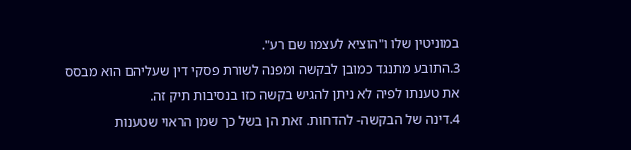במוניטין שלו ו"הוציא לעצמו שם רע".
3.התובע מתנגד כמובן לבקשה ומפנה לשורת פסקי דין שעליהם הוא מבסס את טענתו לפיה לא ניתן להגיש בקשה כזו בנסיבות תיק זה.
4.דינה של הבקשה- להדחות. זאת הן בשל כך שמן הראוי שטענות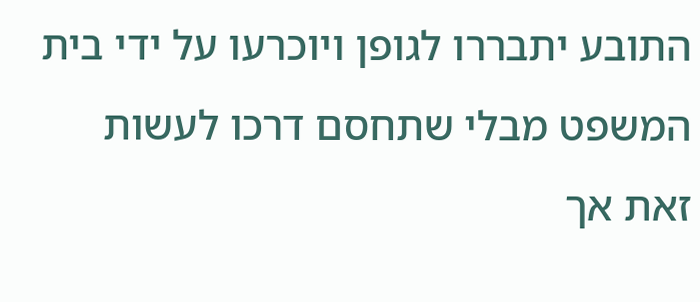התובע יתבררו לגופן ויוכרעו על ידי בית המשפט מבלי שתחסם דרכו לעשות זאת אך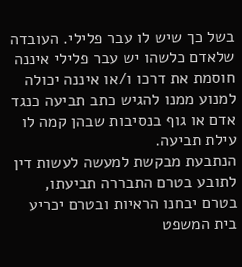בשל כך שיש לו עבר פלילי. העובדה שלאדם כלשהו יש עבר פלילי איננה חוסמת את דרכו ו/או איננה יכולה למנוע ממנו להגיש כתב תביעה כנגד אדם או גוף בנסיבות שבהן קמה לו עילת תביעה.
הנתבעת מבקשת למעשה לעשות דין לתובע בטרם התבררה תביעתו, בטרם יבחנו הראיות ובטרם יכריע בית המשפט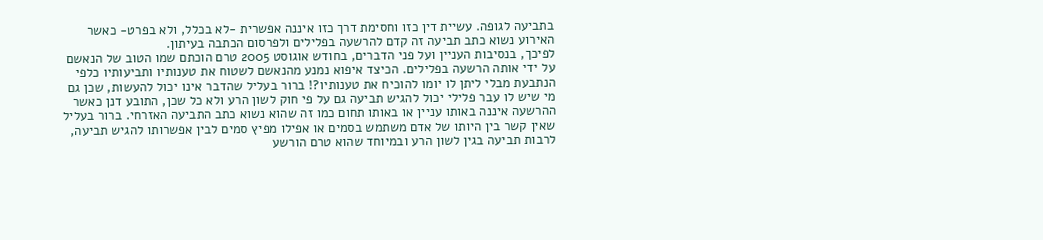בתביעה לגופה. עשיית דין כזו וחסימת דרך כזו איננה אפשרית -לא בכלל, ולא בפרט- כאשר האירוע נשוא כתב תביעה זה קדם להרשעה בפלילים ולפרסום הכתבה בעיתון.
לפיכך, בנסיבות העניין ועל פני הדברים, בחודש אוגוסט 2005 טרם הוכתם שמו הטוב של הנאשם על ידי אותה הרשעה בפלילים. הכיצד איפוא נמנע מהנאשם לשטוח את טענותיו ותביעותיו כלפי הנתבעת מבלי ליתן לו יומו להוכיח את טענותיו?! ברור בעליל שהדבר אינו יכול להעשות, שכן גם מי שיש לו עבר פלילי יכול להגיש תביעה גם על פי חוק לשון הרע ולא כל שכן, התובע דנן כאשר ההרשעה איננה באותו עניין או באותו תחום כמו זה שהוא נשוא כתב התביעה האזרחי. ברור בעליל שאין קשר בין היותו של אדם משתמש בסמים או אפילו מפיץ סמים לבין אפשרותו להגיש תביעה, לרבות תביעה בגין לשון הרע ובמיוחד שהוא טרם הורשע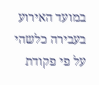במועד האירוע בעבירה כלשהי על פי פקודת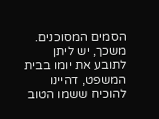הסמים המסוכנים.
משכך, יש ליתן לתובע את יומו בבית המשפט, דהיינו להוכיח ששמו הטוב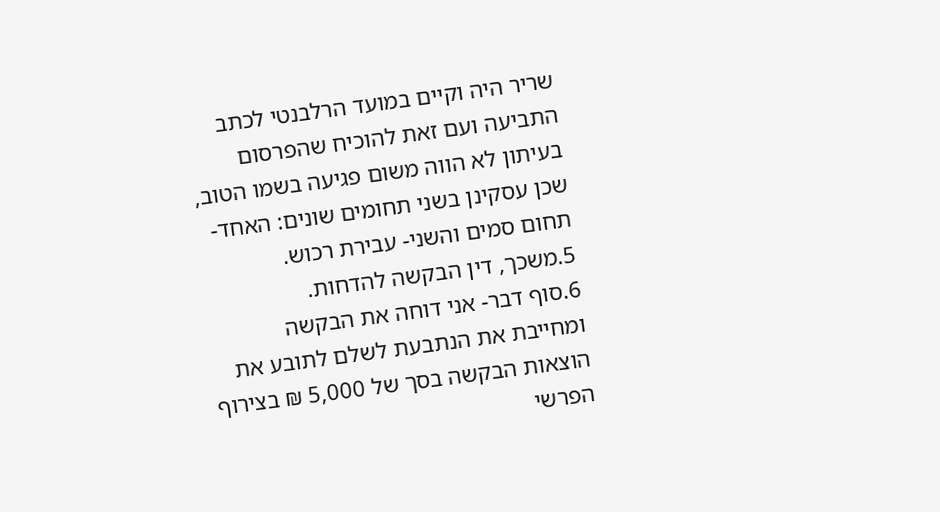שריר היה וקיים במועד הרלבנטי לכתב התביעה ועם זאת להוכיח שהפרסום בעיתון לא הווה משום פגיעה בשמו הטוב, שכן עסקינן בשני תחומים שונים: האחד- תחום סמים והשני- עבירת רכוש.
5.משכך, דין הבקשה להדחות.
6.סוף דבר- אני דוחה את הבקשה ומחייבת את הנתבעת לשלם לתובע את הוצאות הבקשה בסך של 5,000 ₪ בצירוף הפרשי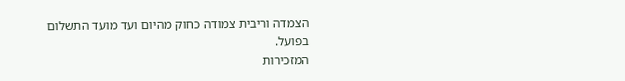הצמדה וריבית צמודה כחוק מהיום ועד מועד התשלום בפועל.
המזכירות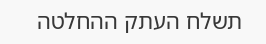תשלח העתק ההחלטה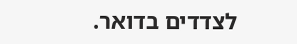לצדדים בדואר.